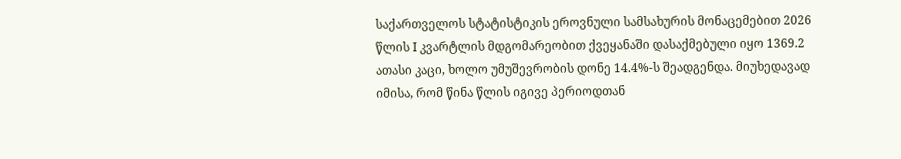საქართველოს სტატისტიკის ეროვნული სამსახურის მონაცემებით 2026 წლის I კვარტლის მდგომარეობით ქვეყანაში დასაქმებული იყო 1369.2 ათასი კაცი, ხოლო უმუშევრობის დონე 14.4%-ს შეადგენდა. მიუხედავად იმისა, რომ წინა წლის იგივე პერიოდთან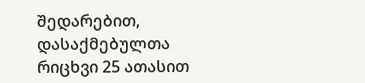შედარებით, დასაქმებულთა რიცხვი 25 ათასით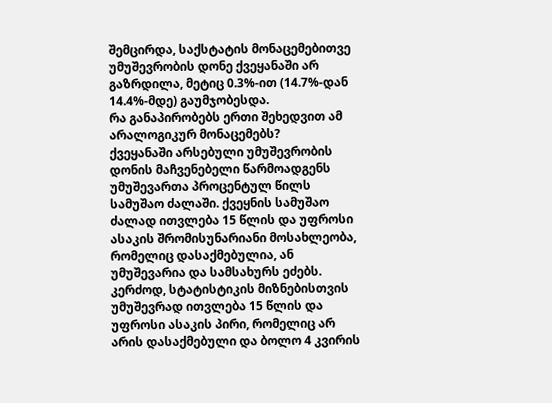შემცირდა, საქსტატის მონაცემებითვე უმუშევრობის დონე ქვეყანაში არ გაზრდილა, მეტიც 0.3%-ით (14.7%-დან 14.4%-მდე) გაუმჯობესდა.
რა განაპირობებს ერთი შეხედვით ამ არალოგიკურ მონაცემებს?
ქვეყანაში არსებული უმუშევრობის დონის მაჩვენებელი წარმოადგენს უმუშევართა პროცენტულ წილს სამუშაო ძალაში. ქვეყნის სამუშაო ძალად ითვლება 15 წლის და უფროსი ასაკის შრომისუნარიანი მოსახლეობა, რომელიც დასაქმებულია, ან უმუშევარია და სამსახურს ეძებს. კერძოდ, სტატისტიკის მიზნებისთვის უმუშევრად ითვლება 15 წლის და უფროსი ასაკის პირი, რომელიც არ არის დასაქმებული და ბოლო 4 კვირის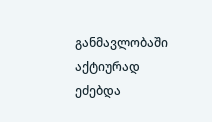განმავლობაში აქტიურად ეძებდა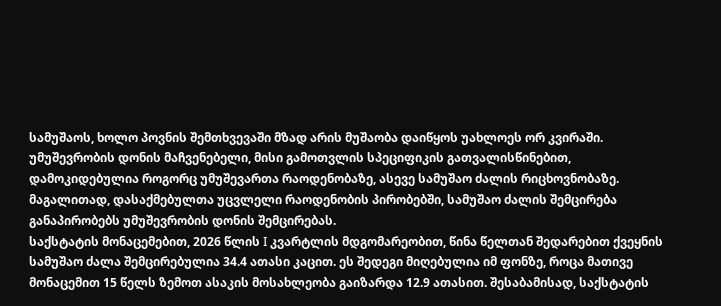სამუშაოს, ხოლო პოვნის შემთხვევაში მზად არის მუშაობა დაიწყოს უახლოეს ორ კვირაში.
უმუშევრობის დონის მაჩვენებელი, მისი გამოთვლის სპეციფიკის გათვალისწინებით, დამოკიდებულია როგორც უმუშევართა რაოდენობაზე, ასევე სამუშაო ძალის რიცხოვნობაზე. მაგალითად, დასაქმებულთა უცვლელი რაოდენობის პირობებში, სამუშაო ძალის შემცირება განაპირობებს უმუშევრობის დონის შემცირებას.
საქსტატის მონაცემებით, 2026 წლის I კვარტლის მდგომარეობით, წინა წელთან შედარებით ქვეყნის სამუშაო ძალა შემცირებულია 34.4 ათასი კაცით. ეს შედეგი მიღებულია იმ ფონზე, როცა მათივე მონაცემით 15 წელს ზემოთ ასაკის მოსახლეობა გაიზარდა 12.9 ათასით. შესაბამისად, საქსტატის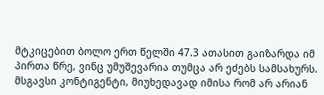მტკიცებით ბოლო ერთ წელში 47.3 ათასით გაიზარდა იმ პირთა წრე, ვინც უმუშევარია თუმცა არ ეძებს სამსახურს. მსგავსი კონტიგენტი, მიუხედავად იმისა რომ არ არიან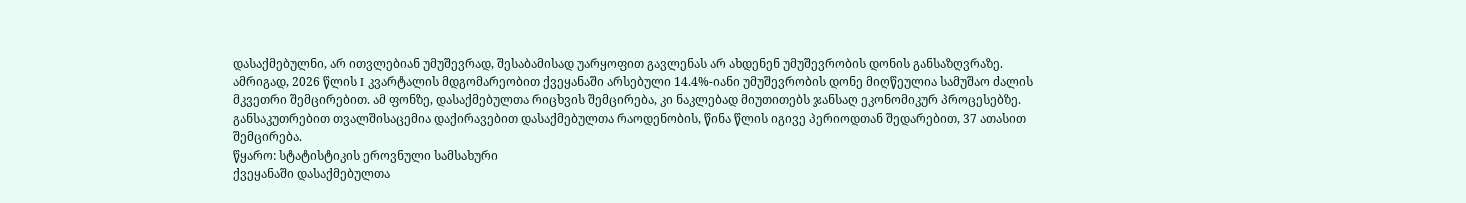დასაქმებულნი, არ ითვლებიან უმუშევრად, შესაბამისად უარყოფით გავლენას არ ახდენენ უმუშევრობის დონის განსაზღვრაზე.
ამრიგად, 2026 წლის I კვარტალის მდგომარეობით ქვეყანაში არსებული 14.4%-იანი უმუშევრობის დონე მიღწეულია სამუშაო ძალის მკვეთრი შემცირებით. ამ ფონზე, დასაქმებულთა რიცხვის შემცირება, კი ნაკლებად მიუთითებს ჯანსაღ ეკონომიკურ პროცესებზე. განსაკუთრებით თვალშისაცემია დაქირავებით დასაქმებულთა რაოდენობის, წინა წლის იგივე პერიოდთან შედარებით, 37 ათასით შემცირება.
წყარო: სტატისტიკის ეროვნული სამსახური
ქვეყანაში დასაქმებულთა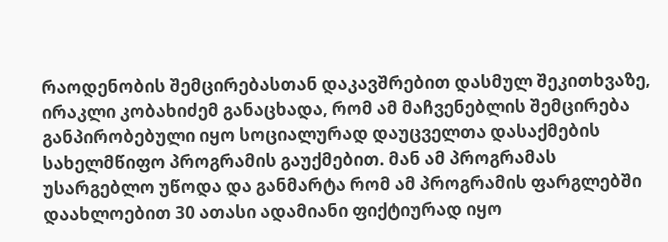რაოდენობის შემცირებასთან დაკავშრებით დასმულ შეკითხვაზე, ირაკლი კობახიძემ განაცხადა, რომ ამ მაჩვენებლის შემცირება განპირობებული იყო სოციალურად დაუცველთა დასაქმების სახელმწიფო პროგრამის გაუქმებით. მან ამ პროგრამას უსარგებლო უწოდა და განმარტა რომ ამ პროგრამის ფარგლებში დაახლოებით 30 ათასი ადამიანი ფიქტიურად იყო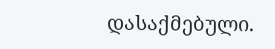დასაქმებული.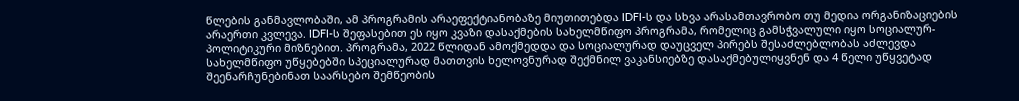წლების განმავლობაში, ამ პროგრამის არაეფექტიანობაზე მიუთითებდა IDFI-ს და სხვა არასამთავრობო თუ მედია ორგანიზაციების არაერთი კვლევა. IDFI-ს შეფასებით ეს იყო კვაზი დასაქმების სახელმწიფო პროგრამა, რომელიც გამსჭვალული იყო სოციალურ-პოლიტიკური მიზნებით. პროგრამა, 2022 წლიდან ამოქმედდა და სოციალურად დაუცველ პირებს შესაძლებლობას აძლევდა სახელმწიფო უწყებებში სპეციალურად მათთვის ხელოვნურად შექმნილ ვაკანსიებზე დასაქმებულიყვნენ და 4 წელი უწყვეტად შეენარჩუნებინათ საარსებო შემწეობის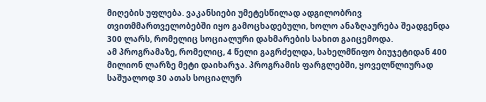მიღების უფლება. ვაკანსიები უმეტესწილად ადგილობრივ თვითმმართველობებში იყო გამოცხადებული, ხოლო ანაზღაურება შეადგენდა 300 ლარს, რომელიც სოციალური დახმარების სახით გაიცემოდა.
ამ პროგრამაზე, რომელიც, 4 წელი გაგრძელდა, სახელმწიფო ბიუჯეტიდან 400 მილიონ ლარზე მეტი დაიხარჯა. პროგრამის ფარგლებში, ყოველწლიურად საშუალოდ 30 ათას სოციალურ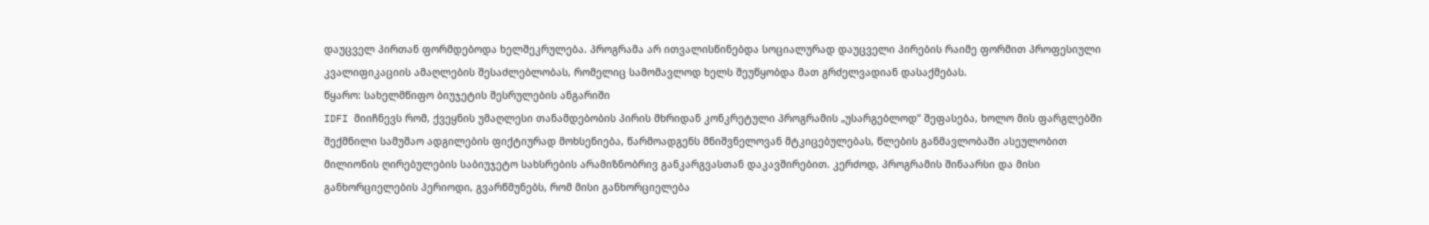დაუცველ პირთან ფორმდებოდა ხელშეკრულება. პროგრამა არ ითვალისწინებდა სოციალურად დაუცველი პირების რაიმე ფორმით პროფესიული კვალიფიკაციის ამაღლების შესაძლებლობას, რომელიც სამომავლოდ ხელს შეუწყობდა მათ გრძელვადიან დასაქმებას.
წყარო: სახელმწიფო ბიუჯეტის შესრულების ანგარიში
IDFI მიიჩნევს რომ, ქვეყნის უმაღლესი თანამდებობის პირის მხრიდან კონკრეტული პროგრამის „უსარგებლოდ“ შეფასება, ხოლო მის ფარგლებში შექმნილი სამუშაო ადგილების ფიქტიურად მოხსენიება, წარმოადგენს მნიშვნელოვან მტკიცებულებას, წლების განმავლობაში ასეულობით მილიონის ღირებულების საბიუჯეტო სახსრების არამიზნობრივ განკარგვასთან დაკავშირებით. კერძოდ, პროგრამის შინაარსი და მისი განხორციელების პერიოდი, გვარწმუნებს, რომ მისი განხორციელება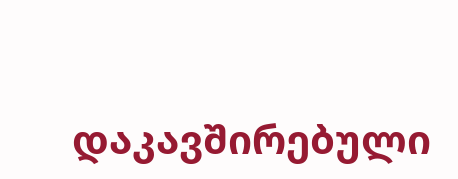დაკავშირებული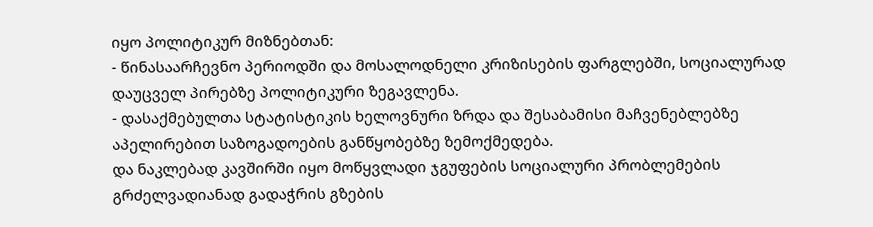იყო პოლიტიკურ მიზნებთან:
- წინასაარჩევნო პერიოდში და მოსალოდნელი კრიზისების ფარგლებში, სოციალურად დაუცველ პირებზე პოლიტიკური ზეგავლენა.
- დასაქმებულთა სტატისტიკის ხელოვნური ზრდა და შესაბამისი მაჩვენებლებზე აპელირებით საზოგადოების განწყობებზე ზემოქმედება.
და ნაკლებად კავშირში იყო მოწყვლადი ჯგუფების სოციალური პრობლემების გრძელვადიანად გადაჭრის გზების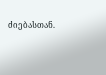ძიებასთან.